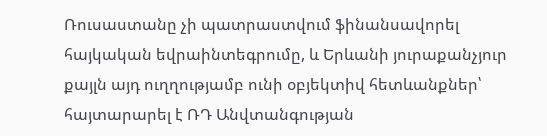Ռուսաստանը չի պատրաստվում ֆինանսավորել հայկական եվրաինտեգրումը, և Երևանի յուրաքանչյուր քայլն այդ ուղղությամբ ունի օբյեկտիվ հետևանքներ՝ հայտարարել է ՌԴ Անվտանգության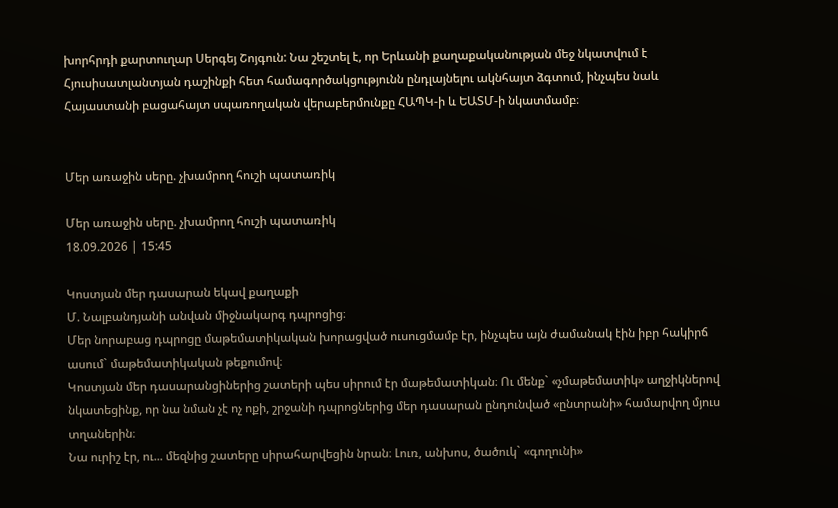խորհրդի քարտուղար Սերգեյ Շոյգուն: Նա շեշտել է, որ Երևանի քաղաքականության մեջ նկատվում է Հյուսիսատլանտյան դաշինքի հետ համագործակցությունն ընդլայնելու ակնհայտ ձգտում, ինչպես նաև Հայաստանի բացահայտ սպառողական վերաբերմունքը ՀԱՊԿ-ի և ԵԱՏՄ-ի նկատմամբ։


Մեր առաջին սերը. չխամրող հուշի պատառիկ

Մեր առաջին սերը. չխամրող հուշի պատառիկ
18.09.2026 | 15:45

Կոստյան մեր դասարան եկավ քաղաքի
Մ. Նալբանդյանի անվան միջնակարգ դպրոցից։
Մեր նորաբաց դպրոցը մաթեմատիկական խորացված ուսուցմամբ էր, ինչպես այն ժամանակ էին իբր հակիրճ ասում` մաթեմատիկական թեքումով։
Կոստյան մեր դասարանցիներից շատերի պես սիրում էր մաթեմատիկան։ Ու մենք` «չմաթեմատիկ» աղջիկներով նկատեցինք, որ նա նման չէ ոչ ոքի, շրջանի դպրոցներից մեր դասարան ընդունված «ընտրանի» համարվող մյուս տղաներին։
Նա ուրիշ էր, ու... մեզնից շատերը սիրահարվեցին նրան։ Լուռ, անխոս, ծածուկ` «գողունի»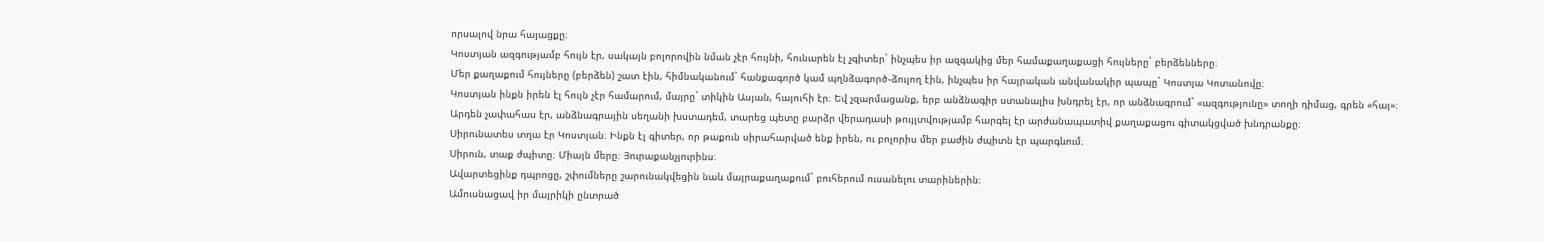որսալով նրա հայացքը։
Կոստյան ազգությամբ հույն էր, սակայն բոլորովին նման չէր հույնի, հունարեն էլ չգիտեր` ինչպես իր ազգակից մեր համաքաղաքացի հույները` բերձենները։
Մեր քաղաքում հույները (բերձեն) շատ էին, հիմնականում` հանքագործ կամ պղնձագործ֊ձուլող էին, ինչպես իր հայրական անվանակիր պապը` Կոստյա Կոտանովը։
Կոստյան ինքն իրեն էլ հույն չէր համարում, մայրը` տիկին Ասյան, հայուհի էր։ Եվ չզարմացանք, երբ անձնագիր ստանալիս խնդրել էր, որ անձնագրում` «ազգությունը» տողի դիմաց, գրեն «հայ»։
Արդեն չափահաս էր, անձնագրային սեղանի խստադեմ, տարեց պետը բարձր վերադասի թույլտվությամբ հարգել էր արժանապատիվ քաղաքացու գիտակցված խնդրանքը։
Սիրունատես տղա էր Կոստյան։ Ինքն էլ գիտեր, որ թաքուն սիրահարված ենք իրեն, ու բոլորիս մեր բաժին ժպիտն էր պարգևում։
Սիրուն, տաք ժպիտը։ Միայն մերը։ Յուրաքանչյուրինս։
Ավարտեցինք դպրոցը, շփումները շարունակվեցին նաև մայրաքաղաքում` բուհերում ուսանելու տարիներին։
Ամուսնացավ իր մայրիկի ընտրած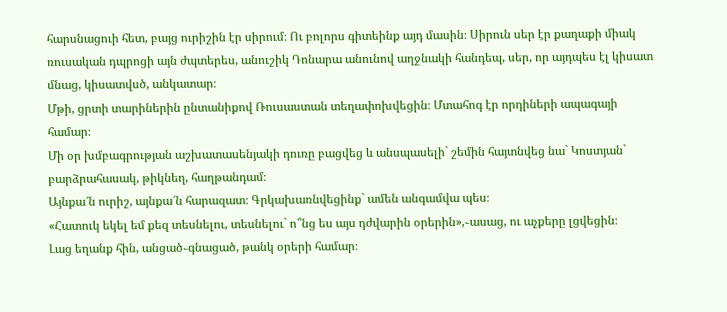հարսնացուի հետ, բայց ուրիշին էր սիրում։ Ու բոլորս գիտեինք այդ մասին։ Սիրուն սեր էր քաղաքի միակ ռուսական դպրոցի այն ժպտերես, անուշիկ Դոնարա անունով աղջնակի հանդեպ, սեր, որ այդպես էլ կիսատ մնաց, կիսատվսծ, անկատար։
Մթի, ցրտի տարիներին ընտանիքով Ռուսաստան տեղափոխվեցին։ Մտահոգ էր որդիների ապագայի համար։
Մի օր խմբագրության աշխատասենյակի դուռը բացվեց և անսպասելի` շեմին հայտնվեց նա` Կոստյան` բարձրահասակ, թիկնեղ, հաղթանդամ։
Այնքա՜ն ուրիշ, այնքա՜ն հարազատ։ Գրկախառնվեցինք` ամեն անգամվա պես։
«Հատուկ եկել եմ քեզ տեսնելու, տեսնելու` ո՞նց ես այս դժվարին օրերին»,֊ասաց, ու աչքերը լցվեցին։
Լաց եղանք հին, անցած֊գնացած, թանկ օրերի համար։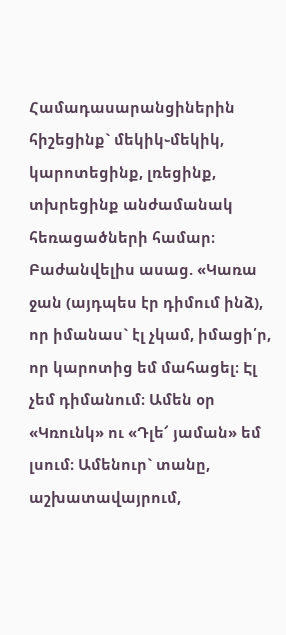Համադասարանցիներին հիշեցինք` մեկիկ֊մեկիկ, կարոտեցինք, լռեցինք, տխրեցինք անժամանակ հեռացածների համար։
Բաժանվելիս ասաց. «Կառա ջան (այդպես էր դիմում ինձ), որ իմանաս` էլ չկամ, իմացի՛ր, որ կարոտից եմ մահացել։ Էլ չեմ դիմանում։ Ամեն օր «Կռունկ» ու «Դլե՜ յաման» եմ լսում։ Ամենուր` տանը, աշխատավայրում,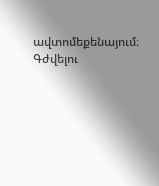ավտոմեքենայում։ Գժվելու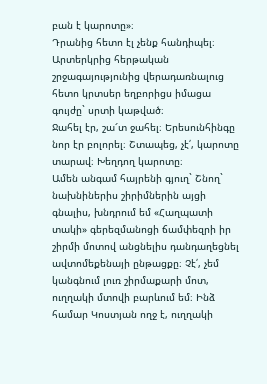բան է կարոտը»։
Դրանից հետո էլ չենք հանդիպել։ Արտերկրից հերթական շրջագայությունից վերադառնալուց հետո կրտսեր եղբորիցս իմացա գույժը` սրտի կաթված։
Ջահել էր, շա՜տ ջահել։ Երեսունհինգը նոր էր բոլորել։ Շտապեց, չէ՛, կարոտը տարավ։ Խեղդող կարոտը։
Ամեն անգամ հայրենի գյուղ` Շնող` նախնիներիս շիրիմներին այցի գնալիս, խնդրում եմ «Հաղպատի տակի» գերեզմանոցի ճամփեզրի իր շիրմի մոտով անցնելիս դանդաղեցնել ավտոմեքենայի ընթացքը։ Չէ՛, չեմ կանգնում լուռ շիրմաքարի մոտ, ուղղակի մտովի բարևում եմ։ Ինձ համար Կոստյան ողջ է, ուղղակի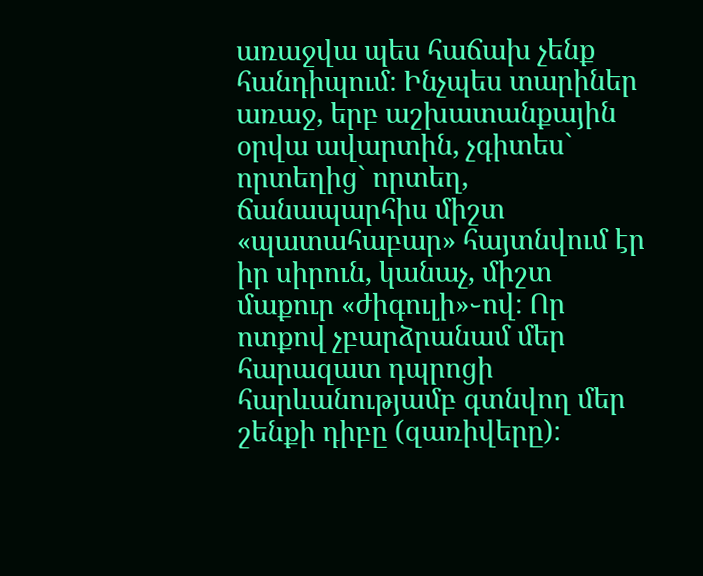առաջվա պես հաճախ չենք հանդիպում։ Ինչպես տարիներ առաջ, երբ աշխատանքային օրվա ավարտին, չգիտես` որտեղից` որտեղ, ճանապարհիս միշտ «պատահաբար» հայտնվում էր իր սիրուն, կանաչ, միշտ մաքուր «ժիգուլի»֊ով։ Որ ոտքով չբարձրանամ մեր հարազատ դպրոցի հարևանությամբ գտնվող մեր շենքի դիբը (զառիվերը)։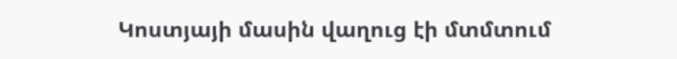Կոստյայի մասին վաղուց էի մտմտում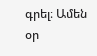գրել։ Ամեն օր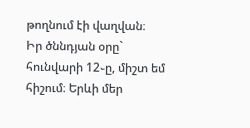թողնում էի վաղվան։
Իր ծննդյան օրը` հունվարի 12֊ը, միշտ եմ հիշում։ Երևի մեր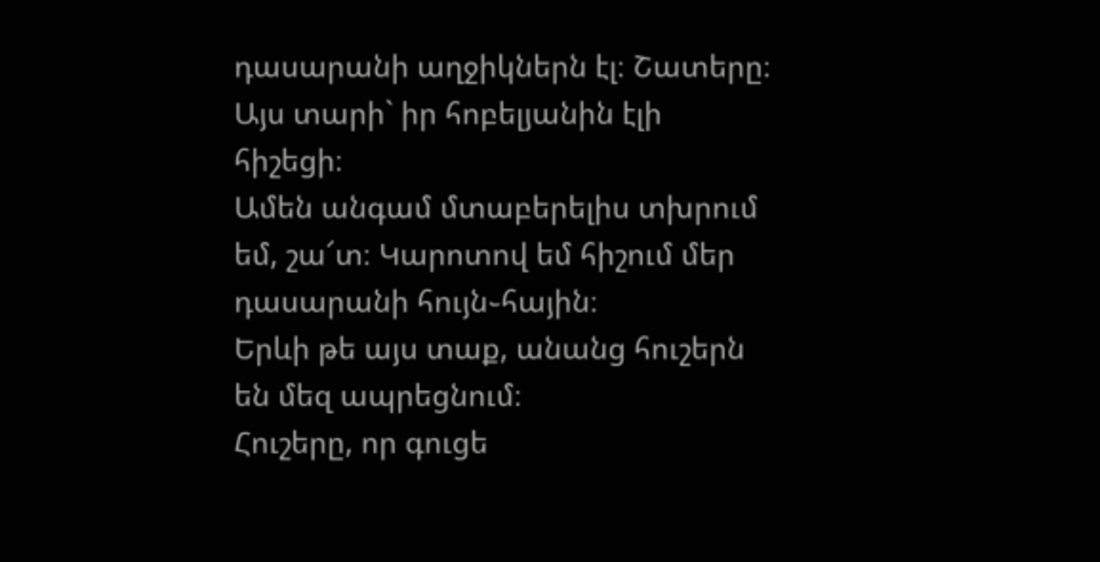դասարանի աղջիկներն էլ։ Շատերը։
Այս տարի` իր հոբելյանին էլի հիշեցի։
Ամեն անգամ մտաբերելիս տխրում եմ, շա՜տ։ Կարոտով եմ հիշում մեր դասարանի հույն֊հային։
Երևի թե այս տաք, անանց հուշերն են մեզ ապրեցնում։
Հուշերը, որ գուցե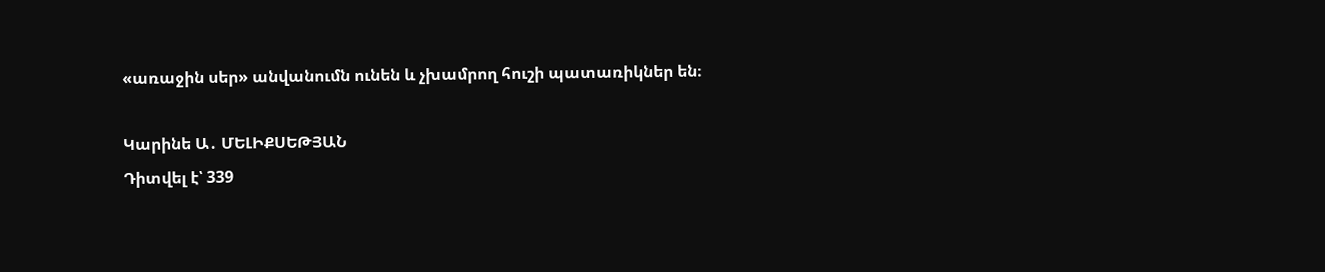«առաջին սեր» անվանումն ունեն և չխամրող հուշի պատառիկներ են։

Կարինե Ա․ ՄԵԼԻՔՍԵԹՅԱՆ
Դիտվել է՝ 339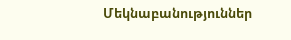Մեկնաբանություններ